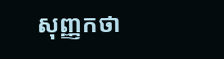សុញ្ញកថា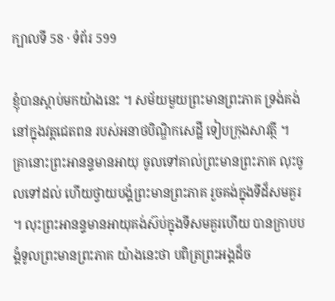ក្បាលទី 58 · ទំព័រ 599

ខ្ញុំបានស្តាប់មកយ៉ាងនេះ ។ សម័យមួយព្រះមានព្រះភាគ ទ្រង់គង់នៅក្នុងវត្តជេតពន របស់អនាថបិណ្ឌិកសេដ្ឋី ទៀបក្រុងសាវត្ថី ។ គ្រានោះព្រះអានន្ទមានអាយុ ចូលទៅគាល់ព្រះមានព្រះភាគ លុះចូលទៅដល់ ហើយថ្វាយបង្គំព្រះមានព្រះភាគ រួចគង់ក្នុងទីដ៏សមគួរ ។ លុះព្រះអានន្ទមានអាយុគង់ស៊ប់ក្នុងទីសមគួរហើយ បានក្រាបបង្គំទូលព្រះមានព្រះភាគ យ៉ាងនេះថា បពិត្រព្រះអង្គដ៏ច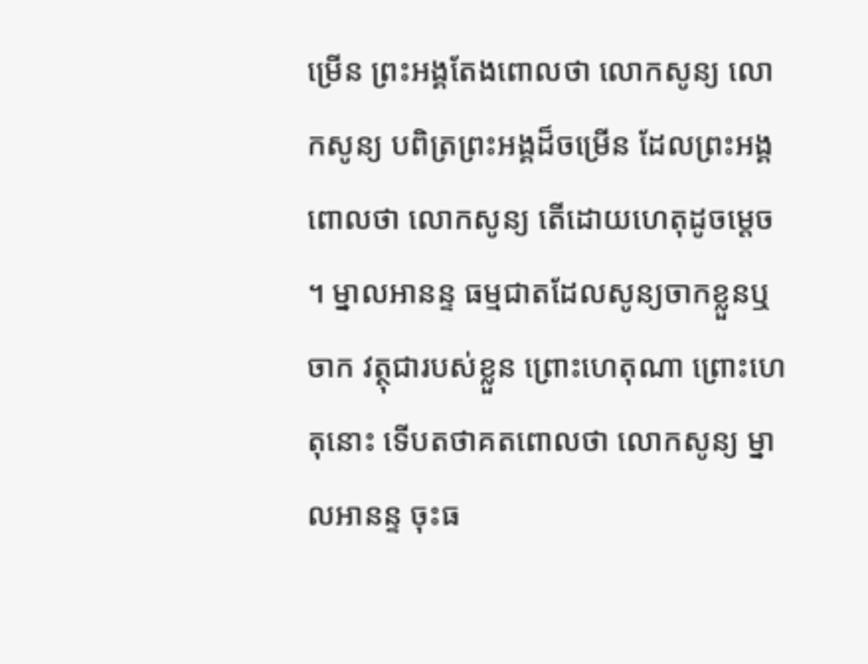ម្រើន ព្រះអង្គតែងពោលថា លោកសូន្យ លោកសូន្យ បពិត្រព្រះអង្គដ៏ចម្រើន ដែលព្រះអង្គពោលថា លោកសូន្យ តើដោយហេតុដូចម្តេច ។ ម្នាលអានន្ទ ធម្មជាតដែលសូន្យចាកខ្លួនឬចាក វត្ថុជារបស់ខ្លួន ព្រោះហេតុណា ព្រោះហេតុនោះ ទើបតថាគតពោលថា លោកសូន្យ ម្នាលអានន្ទ ចុះធ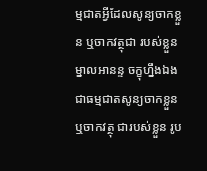ម្មជាតអ្វីដែលសូន្យចាកខ្លួន ឬចាកវត្ថុជា របស់ខ្លួន ម្នាលអានន្ទ ចក្ខុហ្នឹងឯង ជាធម្មជាតសូន្យចាកខ្លួន ឬចាកវត្ថុ ជារបស់ខ្លួន រូប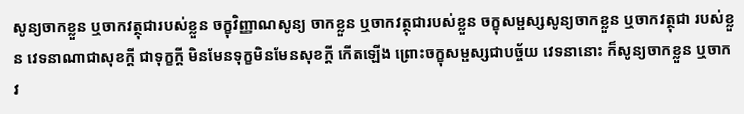សូន្យចាកខ្លួន ឬចាកវត្ថុជារបស់ខ្លួន ចក្ខុវិញ្ញាណសូន្យ ចាកខ្លួន ឬចាកវត្ថុជារបស់ខ្លួន ចក្ខុសម្ផស្សសូន្យចាកខ្លួន ឬចាកវត្ថុជា របស់ខ្លួន វេទនាណាជាសុខក្តី ជាទុក្ខក្តី មិនមែនទុក្ខមិនមែនសុខក្តី កើតឡើង ព្រោះចក្ខុសម្ផស្សជាបច្ច័យ វេទនានោះ ក៏សូន្យចាកខ្លួន ឬចាកវ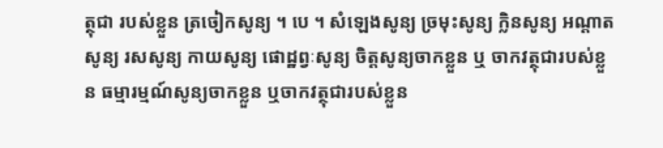ត្ថុជា របស់ខ្លួន ត្រចៀកសូន្យ ។ បេ ។ សំឡេងសូន្យ ច្រមុះសូន្យ ក្លិនសូន្យ អណ្តាតសូន្យ រសសូន្យ កាយសូន្យ ផោដ្ឋព្វៈសូន្យ ចិត្តសូន្យចាកខ្លួន ឬ ចាកវត្ថុជារបស់ខ្លួន ធម្មារម្មណ៍សូន្យចាកខ្លួន ឬចាកវត្ថុជារបស់ខ្លួន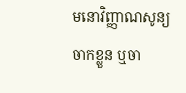មនោវិញ្ញាណសូន្យចាកខ្លួន ឬចា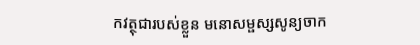កវត្ថុជារបស់ខ្លួន មនោសម្ផស្សសូន្យចាក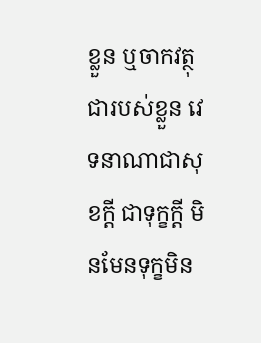ខ្លួន ឬចាកវត្ថុជារបស់ខ្លួន វេទនាណាជាសុខក្តី ជាទុក្ខក្តី មិនមែនទុក្ខមិន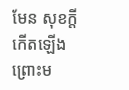មែន សុខក្តី កើតឡើងព្រោះម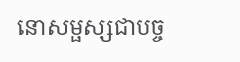នោសម្ផស្សជាបច្ច